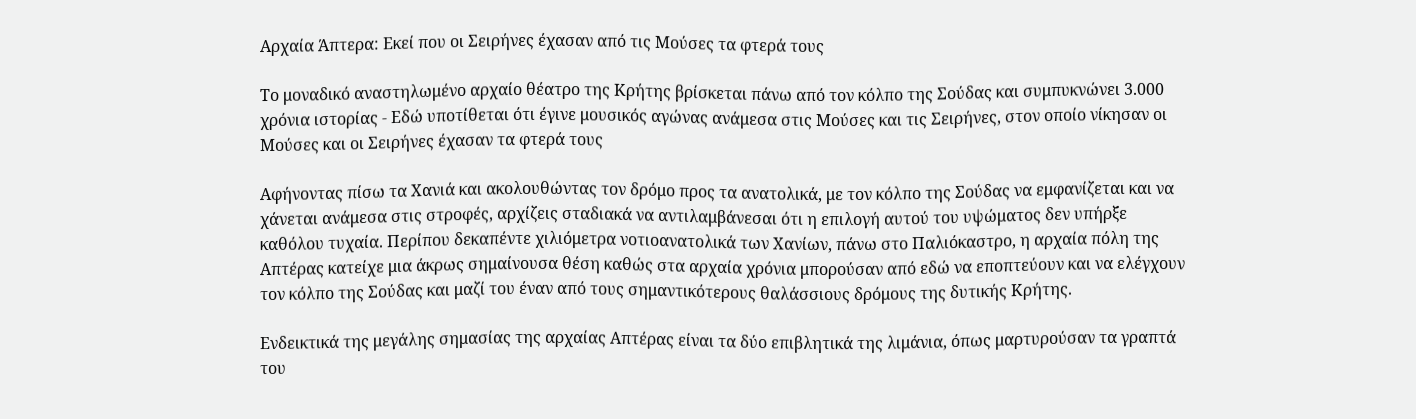Αρχαία Άπτερα: Εκεί που οι Σειρήνες έχασαν από τις Μούσες τα φτερά τους

Το μοναδικό αναστηλωμένο αρχαίο θέατρο της Κρήτης βρίσκεται πάνω από τον κόλπο της Σούδας και συμπυκνώνει 3.000 χρόνια ιστορίας - Εδώ υποτίθεται ότι έγινε μουσικός αγώνας ανάμεσα στις Μούσες και τις Σειρήνες, στον οποίο νίκησαν οι Μούσες και οι Σειρήνες έχασαν τα φτερά τους

Αφήνοντας πίσω τα Χανιά και ακολουθώντας τον δρόμο προς τα ανατολικά, με τον κόλπο της Σούδας να εμφανίζεται και να χάνεται ανάμεσα στις στροφές, αρχίζεις σταδιακά να αντιλαμβάνεσαι ότι η επιλογή αυτού του υψώματος δεν υπήρξε καθόλου τυχαία. Περίπου δεκαπέντε χιλιόμετρα νοτιοανατολικά των Χανίων, πάνω στο Παλιόκαστρο, η αρχαία πόλη της Απτέρας κατείχε μια άκρως σημαίνουσα θέση καθώς στα αρχαία χρόνια μπορούσαν από εδώ να εποπτεύουν και να ελέγχουν τον κόλπο της Σούδας και μαζί του έναν από τους σημαντικότερους θαλάσσιους δρόμους της δυτικής Κρήτης.

Ενδεικτικά της μεγάλης σημασίας της αρχαίας Απτέρας είναι τα δύο επιβλητικά της λιμάνια, όπως μαρτυρούσαν τα γραπτά του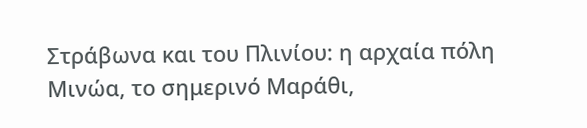Στράβωνα και του Πλινίου: η αρχαία πόλη Μινώα, το σημερινό Μαράθι,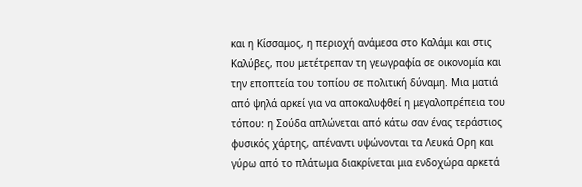και η Κίσσαμος, η περιοχή ανάμεσα στο Καλάμι και στις Καλύβες, που μετέτρεπαν τη γεωγραφία σε οικονομία και την εποπτεία του τοπίου σε πολιτική δύναμη. Μια ματιά από ψηλά αρκεί για να αποκαλυφθεί η μεγαλοπρέπεια του τόπου: η Σούδα απλώνεται από κάτω σαν ένας τεράστιος φυσικός χάρτης, απέναντι υψώνονται τα Λευκά Ορη και γύρω από το πλάτωμα διακρίνεται μια ενδοχώρα αρκετά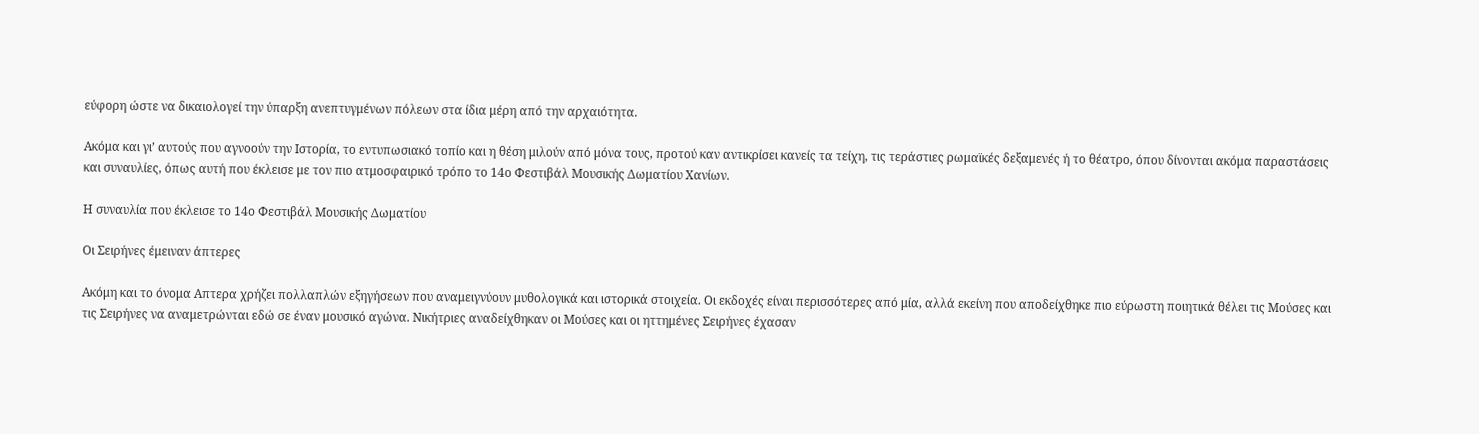εύφορη ώστε να δικαιολογεί την ύπαρξη ανεπτυγμένων πόλεων στα ίδια μέρη από την αρχαιότητα.

Ακόμα και γι’ αυτούς που αγνοούν την Ιστορία, το εντυπωσιακό τοπίο και η θέση μιλούν από μόνα τους, προτού καν αντικρίσει κανείς τα τείχη, τις τεράστιες ρωμαϊκές δεξαμενές ή το θέατρο, όπου δίνονται ακόμα παραστάσεις και συναυλίες, όπως αυτή που έκλεισε με τον πιο ατμοσφαιρικό τρόπο το 14ο Φεστιβάλ Μουσικής Δωματίου Χανίων.

Η συναυλία που έκλεισε το 14ο Φεστιβάλ Μουσικής Δωματίου

Οι Σειρήνες έμειναν άπτερες

Ακόμη και το όνομα Απτερα χρήζει πολλαπλών εξηγήσεων που αναμειγνύουν μυθολογικά και ιστορικά στοιχεία. Οι εκδοχές είναι περισσότερες από μία, αλλά εκείνη που αποδείχθηκε πιο εύρωστη ποιητικά θέλει τις Μούσες και τις Σειρήνες να αναμετρώνται εδώ σε έναν μουσικό αγώνα. Νικήτριες αναδείχθηκαν οι Μούσες και οι ηττημένες Σειρήνες έχασαν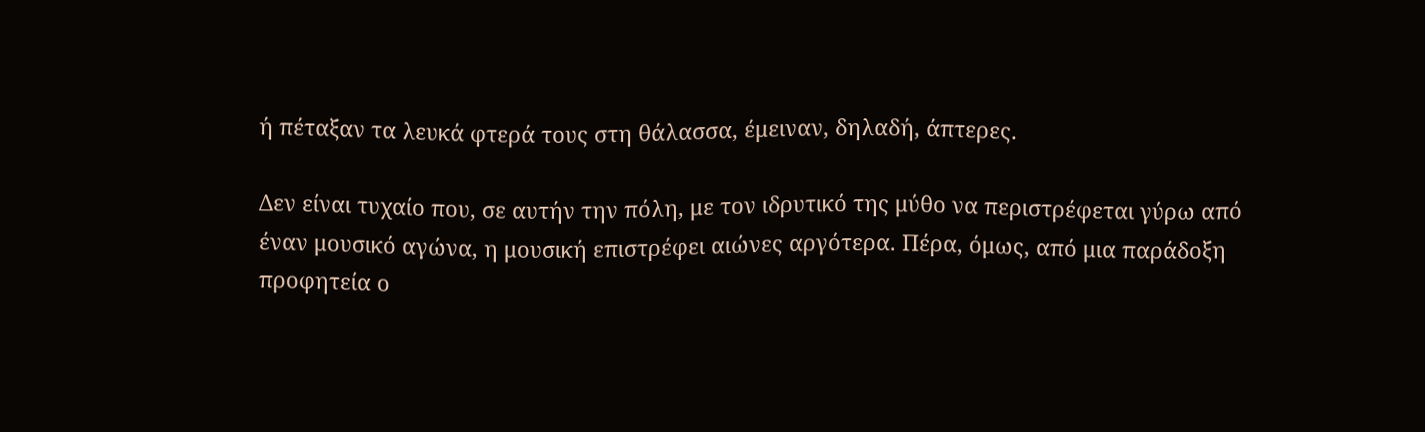ή πέταξαν τα λευκά φτερά τους στη θάλασσα, έμειναν, δηλαδή, άπτερες.

Δεν είναι τυχαίο που, σε αυτήν την πόλη, με τον ιδρυτικό της μύθο να περιστρέφεται γύρω από έναν μουσικό αγώνα, η μουσική επιστρέφει αιώνες αργότερα. Πέρα, όμως, από μια παράδοξη προφητεία ο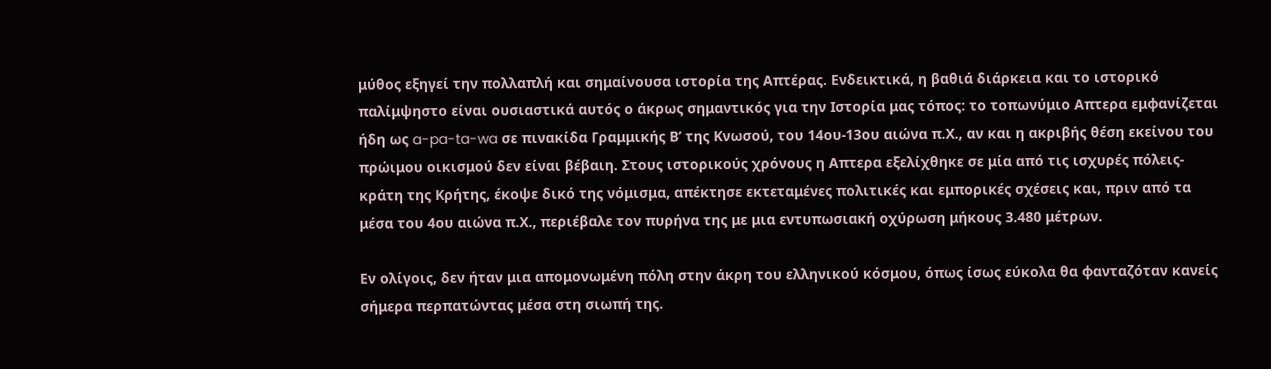μύθος εξηγεί την πολλαπλή και σημαίνουσα ιστορία της Απτέρας. Ενδεικτικά, η βαθιά διάρκεια και το ιστορικό παλίμψηστο είναι ουσιαστικά αυτός ο άκρως σημαντικός για την Ιστορία μας τόπος: το τοπωνύμιο Aπτερα εμφανίζεται ήδη ως a-pa-ta-wa σε πινακίδα Γραμμικής Β’ της Κνωσού, του 14ου-13ου αιώνα π.Χ., αν και η ακριβής θέση εκείνου του πρώιμου οικισμού δεν είναι βέβαιη. Στους ιστορικούς χρόνους η Aπτερα εξελίχθηκε σε μία από τις ισχυρές πόλεις-κράτη της Κρήτης, έκοψε δικό της νόμισμα, απέκτησε εκτεταμένες πολιτικές και εμπορικές σχέσεις και, πριν από τα μέσα του 4ου αιώνα π.Χ., περιέβαλε τον πυρήνα της με μια εντυπωσιακή οχύρωση μήκους 3.480 μέτρων.

Εν ολίγοις, δεν ήταν μια απομονωμένη πόλη στην άκρη του ελληνικού κόσμου, όπως ίσως εύκολα θα φανταζόταν κανείς σήμερα περπατώντας μέσα στη σιωπή της.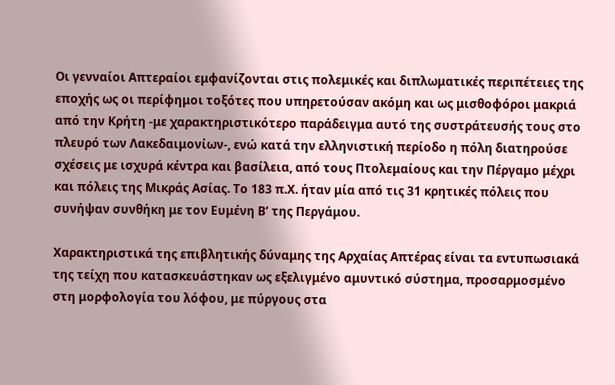Οι γενναίοι Απτεραίοι εμφανίζονται στις πολεμικές και διπλωματικές περιπέτειες της εποχής ως οι περίφημοι τοξότες που υπηρετούσαν ακόμη και ως μισθοφόροι μακριά από την Κρήτη -με χαρακτηριστικότερο παράδειγμα αυτό της συστράτευσής τους στο πλευρό των Λακεδαιμονίων-, ενώ κατά την ελληνιστική περίοδο η πόλη διατηρούσε σχέσεις με ισχυρά κέντρα και βασίλεια, από τους Πτολεμαίους και την Πέργαμο μέχρι και πόλεις της Μικράς Ασίας. Το 183 π.Χ. ήταν μία από τις 31 κρητικές πόλεις που συνήψαν συνθήκη με τον Ευμένη Β’ της Περγάμου.

Χαρακτηριστικά της επιβλητικής δύναμης της Αρχαίας Απτέρας είναι τα εντυπωσιακά της τείχη που κατασκευάστηκαν ως εξελιγμένο αμυντικό σύστημα, προσαρμοσμένο στη μορφολογία του λόφου, με πύργους στα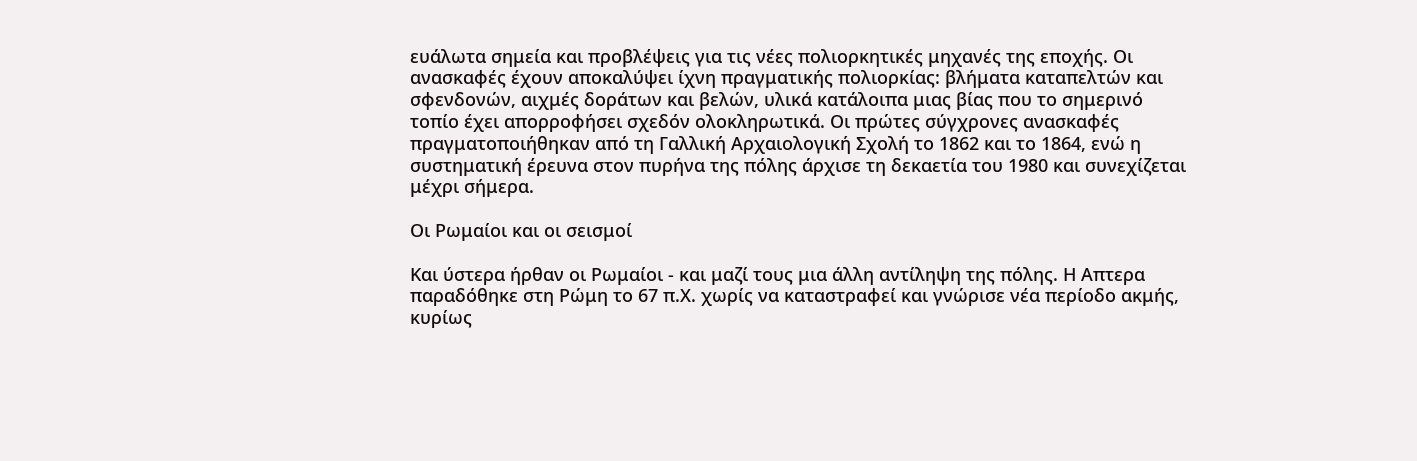ευάλωτα σημεία και προβλέψεις για τις νέες πολιορκητικές μηχανές της εποχής. Οι ανασκαφές έχουν αποκαλύψει ίχνη πραγματικής πολιορκίας: βλήματα καταπελτών και σφενδονών, αιχμές δοράτων και βελών, υλικά κατάλοιπα μιας βίας που το σημερινό τοπίο έχει απορροφήσει σχεδόν ολοκληρωτικά. Οι πρώτες σύγχρονες ανασκαφές πραγματοποιήθηκαν από τη Γαλλική Αρχαιολογική Σχολή το 1862 και το 1864, ενώ η συστηματική έρευνα στον πυρήνα της πόλης άρχισε τη δεκαετία του 1980 και συνεχίζεται μέχρι σήμερα.

Οι Ρωμαίοι και οι σεισμοί

Και ύστερα ήρθαν οι Ρωμαίοι - και μαζί τους μια άλλη αντίληψη της πόλης. Η Απτερα παραδόθηκε στη Ρώμη το 67 π.Χ. χωρίς να καταστραφεί και γνώρισε νέα περίοδο ακμής, κυρίως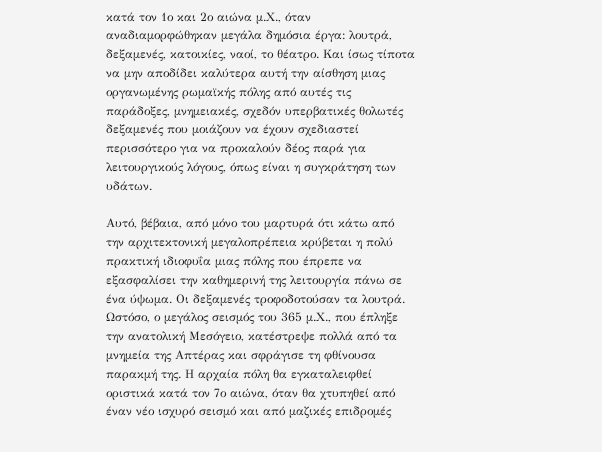κατά τον 1ο και 2ο αιώνα μ.Χ., όταν αναδιαμορφώθηκαν μεγάλα δημόσια έργα: λουτρά, δεξαμενές, κατοικίες, ναοί, το θέατρο. Και ίσως τίποτα να μην αποδίδει καλύτερα αυτή την αίσθηση μιας οργανωμένης ρωμαϊκής πόλης από αυτές τις παράδοξες, μνημειακές, σχεδόν υπερβατικές θολωτές δεξαμενές που μοιάζουν να έχουν σχεδιαστεί περισσότερο για να προκαλούν δέος παρά για λειτουργικούς λόγους, όπως είναι η συγκράτηση των υδάτων.

Αυτό, βέβαια, από μόνο του μαρτυρά ότι κάτω από την αρχιτεκτονική μεγαλοπρέπεια κρύβεται η πολύ πρακτική ιδιοφυΐα μιας πόλης που έπρεπε να εξασφαλίσει την καθημερινή της λειτουργία πάνω σε ένα ύψωμα. Οι δεξαμενές τροφοδοτούσαν τα λουτρά. Ωστόσο, ο μεγάλος σεισμός του 365 μ.Χ., που έπληξε την ανατολική Μεσόγειο, κατέστρεψε πολλά από τα μνημεία της Απτέρας και σφράγισε τη φθίνουσα παρακμή της. Η αρχαία πόλη θα εγκαταλειφθεί οριστικά κατά τον 7ο αιώνα, όταν θα χτυπηθεί από έναν νέο ισχυρό σεισμό και από μαζικές επιδρομές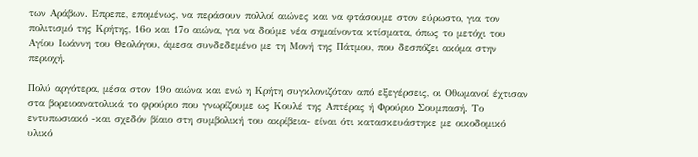των Αράβων. Επρεπε, επομένως, να περάσουν πολλοί αιώνες και να φτάσουμε στον εύρωστο, για τον πολιτισμό της Κρήτης, 16ο και 17ο αιώνα, για να δούμε νέα σημαίνοντα κτίσματα, όπως το μετόχι του Αγίου Ιωάννη του Θεολόγου, άμεσα συνδεδεμένο με τη Μονή της Πάτμου, που δεσπόζει ακόμα στην περιοχή.

Πολύ αργότερα, μέσα στον 19ο αιώνα και ενώ η Κρήτη συγκλονιζόταν από εξεγέρσεις, οι Οθωμανοί έχτισαν στα βορειοανατολικά το φρούριο που γνωρίζουμε ως Κουλέ της Απτέρας ή Φρούριο Σουμπασή. Το εντυπωσιακό -και σχεδόν βίαιο στη συμβολική του ακρίβεια- είναι ότι κατασκευάστηκε με οικοδομικό υλικό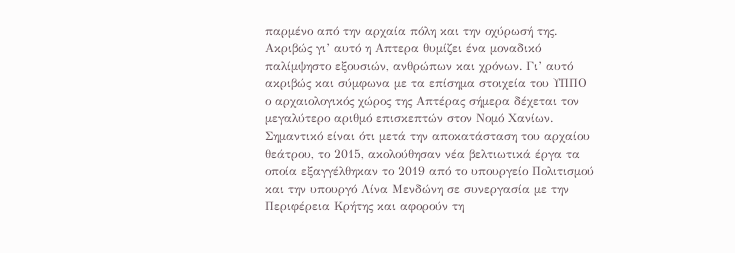παρμένο από την αρχαία πόλη και την οχύρωσή της. Ακριβώς γι’ αυτό η Απτερα θυμίζει ένα μοναδικό παλίμψηστο εξουσιών, ανθρώπων και χρόνων. Γι’ αυτό ακριβώς και σύμφωνα με τα επίσημα στοιχεία του ΥΠΠΟ ο αρχαιολογικός χώρος της Απτέρας σήμερα δέχεται τον μεγαλύτερο αριθμό επισκεπτών στον Νομό Χανίων. Σημαντικό είναι ότι μετά την αποκατάσταση του αρχαίου θεάτρου, το 2015, ακολούθησαν νέα βελτιωτικά έργα τα οποία εξαγγέλθηκαν το 2019 από το υπουργείο Πολιτισμού και την υπουργό Λίνα Μενδώνη σε συνεργασία με την Περιφέρεια Κρήτης και αφορούν τη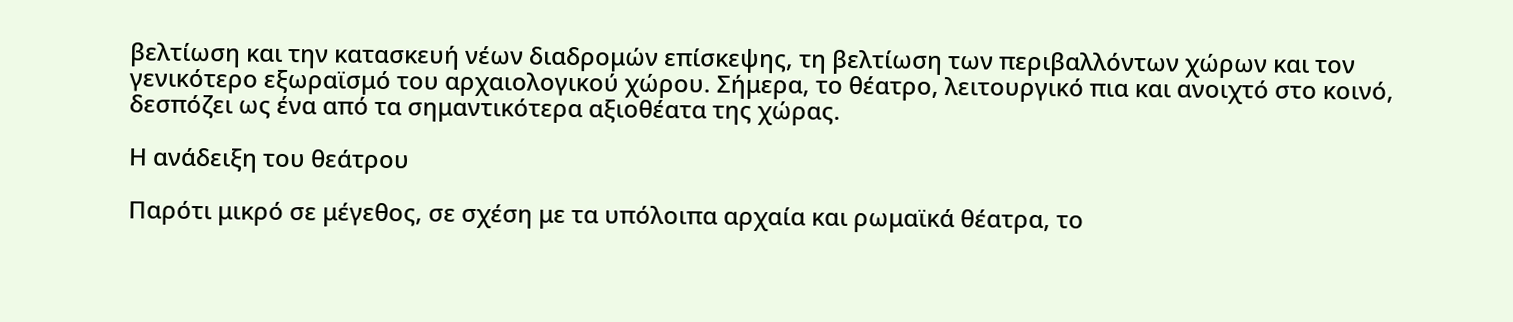βελτίωση και την κατασκευή νέων διαδρομών επίσκεψης, τη βελτίωση των περιβαλλόντων χώρων και τον γενικότερο εξωραϊσμό του αρχαιολογικού χώρου. Σήμερα, το θέατρο, λειτουργικό πια και ανοιχτό στο κοινό, δεσπόζει ως ένα από τα σημαντικότερα αξιοθέατα της χώρας.

Η ανάδειξη του θεάτρου

Παρότι μικρό σε μέγεθος, σε σχέση με τα υπόλοιπα αρχαία και ρωμαϊκά θέατρα, το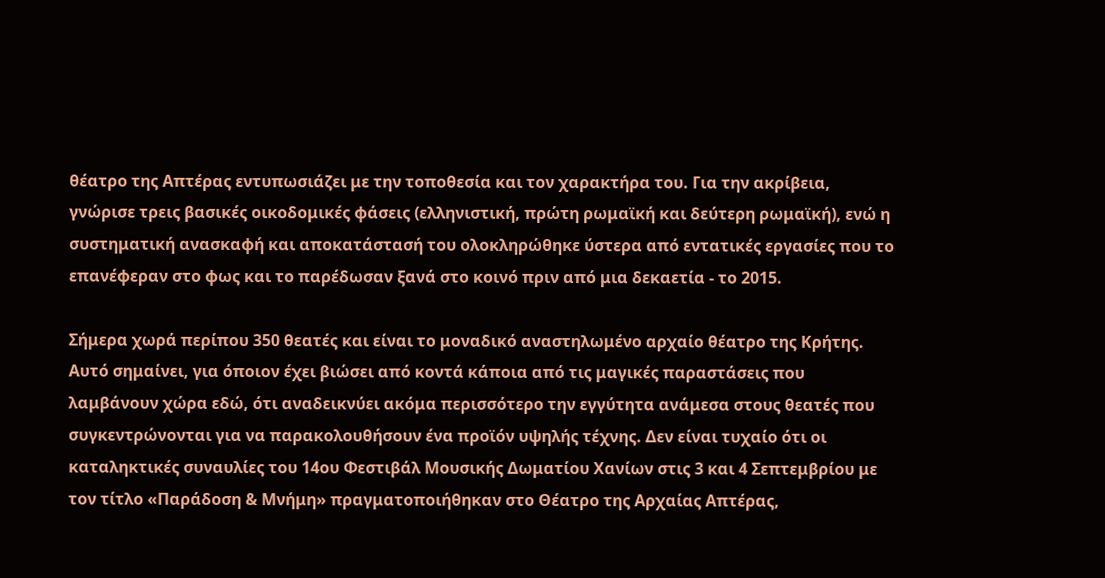θέατρο της Απτέρας εντυπωσιάζει με την τοποθεσία και τον χαρακτήρα του. Για την ακρίβεια, γνώρισε τρεις βασικές οικοδομικές φάσεις (ελληνιστική, πρώτη ρωμαϊκή και δεύτερη ρωμαϊκή), ενώ η συστηματική ανασκαφή και αποκατάστασή του ολοκληρώθηκε ύστερα από εντατικές εργασίες που το επανέφεραν στο φως και το παρέδωσαν ξανά στο κοινό πριν από μια δεκαετία - το 2015.

Σήμερα χωρά περίπου 350 θεατές και είναι το μοναδικό αναστηλωμένο αρχαίο θέατρο της Κρήτης. Αυτό σημαίνει, για όποιον έχει βιώσει από κοντά κάποια από τις μαγικές παραστάσεις που λαμβάνουν χώρα εδώ, ότι αναδεικνύει ακόμα περισσότερο την εγγύτητα ανάμεσα στους θεατές που συγκεντρώνονται για να παρακολουθήσουν ένα προϊόν υψηλής τέχνης. Δεν είναι τυχαίο ότι οι καταληκτικές συναυλίες του 14ου Φεστιβάλ Μουσικής Δωματίου Χανίων στις 3 και 4 Σεπτεμβρίου με τον τίτλο «Παράδοση & Μνήμη» πραγματοποιήθηκαν στο Θέατρο της Αρχαίας Απτέρας,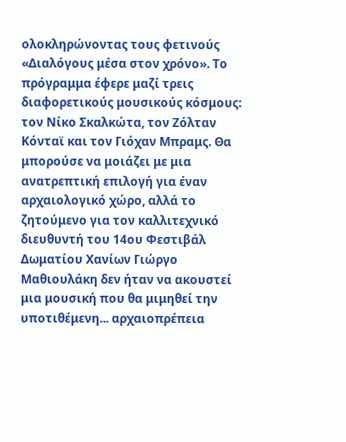ολοκληρώνοντας τους φετινούς «Διαλόγους μέσα στον χρόνο». Το πρόγραμμα έφερε μαζί τρεις διαφορετικούς μουσικούς κόσμους: τον Νίκο Σκαλκώτα, τον Ζόλταν Κόνταϊ και τον Γιόχαν Μπραμς. Θα μπορούσε να μοιάζει με μια ανατρεπτική επιλογή για έναν αρχαιολογικό χώρο, αλλά το ζητούμενο για τον καλλιτεχνικό διευθυντή του 14ου Φεστιβάλ Δωματίου Χανίων Γιώργο Μαθιουλάκη δεν ήταν να ακουστεί μια μουσική που θα μιμηθεί την υποτιθέμενη... αρχαιοπρέπεια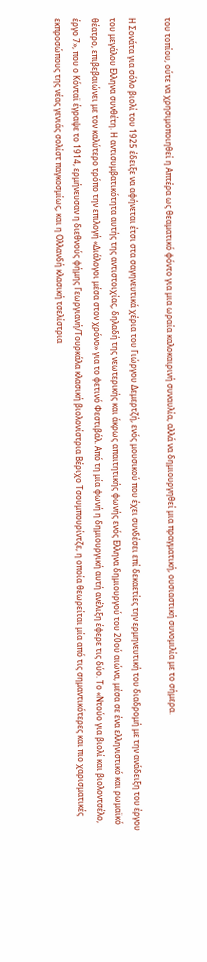του τοπίου, ούτε να χρησιμοποιηθεί η Απτέρα ως θεαματικό φόντο για μια ωραία καλοκαιρινή συναυλία, αλλά να δημιουργηθεί μια πραγματική, ουσιαστική συνομιλία με το σήμερα.

Η Σονάτα για σόλο βιολί του 1925 έδειξε να αφήνεται έτσι στα σαγηνευτικά χέρια του Γιώργου Δεμερτζή, ενός μουσικού που έχει συνδέσει επί δεκαετίες την ερμηνευτική του διαδρομή με την ανάδειξη του έργου του μεγάλου Ελληνα συνθέτη. Η αντισυμβατικότητα αυτής της αντιστοιχίας, δηλαδή της νεωτερικής και άκρως απαιτητικής φωνής ενός Ελληνα δημιουργού του 20ού αιώνα, μέσα σε ένα ελληνιστικό και ρωμαϊκό θέατρο, επιβεβαιώνει με τον καλύτερο τρόπο την επιλογή «Διάλογοι μέσα στον χρόνο» για το φετινό Φεστιβάλ. Από τη μία φωνή η δημιουργική αυτή ανέλιξη έφερε τις δύο. Το «Ντούο για βιολί και βιολοντσέλο, έργο 7», που ο Κόνταϊ έγραψε το 1914, ερμήνευσαν η διεθνούς φήμης Γεωργιανή/Τουρκάλα κλασική βιολονίστρια Βέριχο Τσουμπουρίντζε, η οποία θεωρείται μία από τις σημαντικότερες και πιο χαρισματικές εκπροσώπους της νέας γενιάς σολίστ παγκοσμίως, και η Ολλανδή κλασική τσελίστρια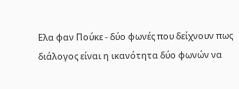Ελα φαν Πούκε - δύο φωνές που δείχνουν πως διάλογος είναι η ικανότητα δύο φωνών να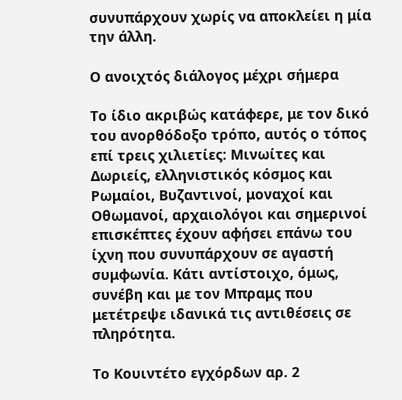συνυπάρχουν χωρίς να αποκλείει η μία την άλλη.

Ο ανοιχτός διάλογος μέχρι σήμερα

Το ίδιο ακριβώς κατάφερε, με τον δικό του ανορθόδοξο τρόπο, αυτός ο τόπος επί τρεις χιλιετίες: Μινωίτες και Δωριείς, ελληνιστικός κόσμος και Ρωμαίοι, Βυζαντινοί, μοναχοί και Οθωμανοί, αρχαιολόγοι και σημερινοί επισκέπτες έχουν αφήσει επάνω του ίχνη που συνυπάρχουν σε αγαστή συμφωνία. Κάτι αντίστοιχο, όμως, συνέβη και με τον Μπραμς που μετέτρεψε ιδανικά τις αντιθέσεις σε πληρότητα.

Το Κουιντέτο εγχόρδων αρ. 2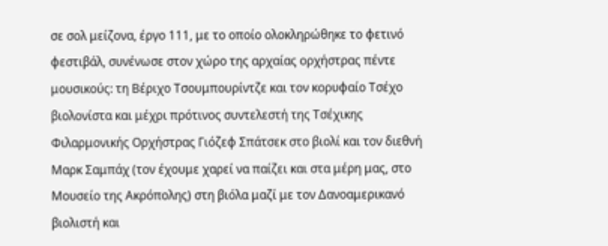σε σολ μείζονα, έργο 111, με το οποίο ολοκληρώθηκε το φετινό φεστιβάλ, συνένωσε στον χώρο της αρχαίας ορχήστρας πέντε μουσικούς: τη Βέριχο Τσουμπουρίντζε και τον κορυφαίο Τσέχο βιολονίστα και μέχρι πρότινος συντελεστή της Τσέχικης Φιλαρμονικής Ορχήστρας Γιόζεφ Σπάτσεκ στο βιολί και τον διεθνή Μαρκ Σαμπάχ (τον έχουμε χαρεί να παίζει και στα μέρη μας, στο Μουσείο της Ακρόπολης) στη βιόλα μαζί με τον Δανοαμερικανό βιολιστή και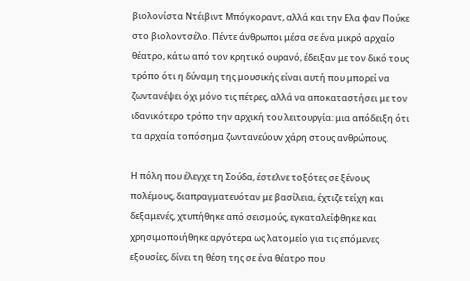βιολονίστα Ντέιβιντ Μπόγκοραντ, αλλά και την Ελα φαν Πούκε στο βιολοντσέλο. Πέντε άνθρωποι μέσα σε ένα μικρό αρχαίο θέατρο, κάτω από τον κρητικό ουρανό, έδειξαν με τον δικό τους τρόπο ότι η δύναμη της μουσικής είναι αυτή που μπορεί να ζωντανέψει όχι μόνο τις πέτρες, αλλά να αποκαταστήσει με τον ιδανικότερο τρόπο την αρχική του λειτουργία: μια απόδειξη ότι τα αρχαία τοπόσημα ζωντανεύουν χάρη στους ανθρώπους.

Η πόλη που έλεγχε τη Σούδα, έστελνε τοξότες σε ξένους πολέμους, διαπραγματευόταν με βασίλεια, έχτιζε τείχη και δεξαμενές, χτυπήθηκε από σεισμούς, εγκαταλείφθηκε και χρησιμοποιήθηκε αργότερα ως λατομείο για τις επόμενες εξουσίες, δίνει τη θέση της σε ένα θέατρο που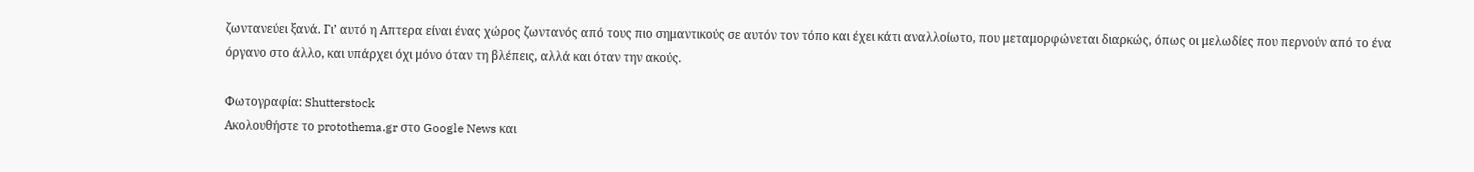ζωντανεύει ξανά. Γι’ αυτό η Απτερα είναι ένας χώρος ζωντανός από τους πιο σημαντικούς σε αυτόν τον τόπο και έχει κάτι αναλλοίωτο, που μεταμορφώνεται διαρκώς, όπως οι μελωδίες που περνούν από το ένα όργανο στο άλλο, και υπάρχει όχι μόνο όταν τη βλέπεις, αλλά και όταν την ακούς.

Φωτογραφία: Shutterstock
Ακολουθήστε το protothema.gr στο Google News και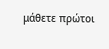μάθετε πρώτοι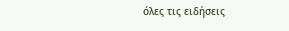όλες τις ειδήσεις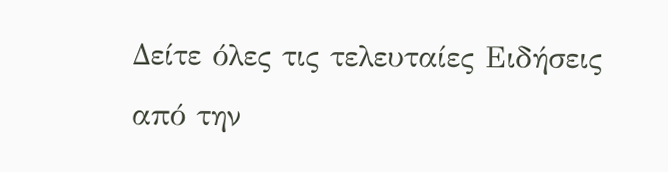Δείτε όλες τις τελευταίες Ειδήσεις από την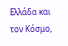Ελλάδα και τον Κόσμο,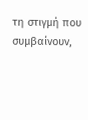τη στιγμή που συμβαίνουν,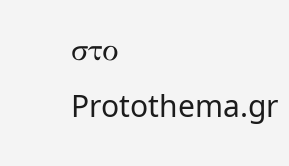στο Protothema.gr